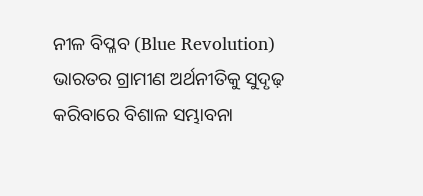ନୀଳ ବିପ୍ଳବ (Blue Revolution) ଭାରତର ଗ୍ରାମୀଣ ଅର୍ଥନୀତିକୁ ସୁଦୃଢ଼ କରିବାରେ ବିଶାଳ ସମ୍ଭାବନା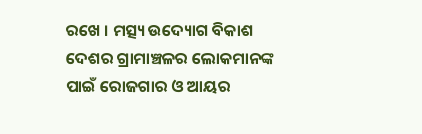ରଖେ । ମତ୍ସ୍ୟ ଉଦ୍ୟୋଗ ବିକାଶ ଦେଶର ଗ୍ରାମାଞ୍ଚଳର ଲୋକମାନଙ୍କ ପାଇଁ ରୋଜଗାର ଓ ଆୟର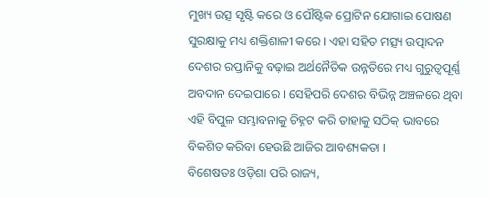ମୁଖ୍ୟ ଉତ୍ସ ସୃଷ୍ଟି କରେ ଓ ପୌଷ୍ଟିକ ପ୍ରୋଟିନ ଯୋଗାଇ ପୋଷଣ ସୁରକ୍ଷାକୁ ମଧ୍ୟ ଶକ୍ତିଶାଳୀ କରେ । ଏହା ସହିତ ମତ୍ସ୍ୟ ଉତ୍ପାଦନ ଦେଶର ରପ୍ତାନିକୁ ବଢ଼ାଇ ଅର୍ଥନୈତିକ ଉନ୍ନତିରେ ମଧ୍ୟ ଗୁରୁତ୍ୱପୂର୍ଣ୍ଣ ଅବଦାନ ଦେଇପାରେ । ସେହିପରି ଦେଶର ବିଭିନ୍ନ ଅଞ୍ଚଳରେ ଥିବା ଏହି ବିପୁଳ ସମ୍ଭାବନାକୁ ଚିହ୍ନଟ କରି ତାହାକୁ ସଠିକ୍ ଭାବରେ ବିକଶିତ କରିବା ହେଉଛି ଆଜିର ଆବଶ୍ୟକତା ।
ବିଶେଷତଃ ଓଡ଼ିଶା ପରି ରାଜ୍ୟ,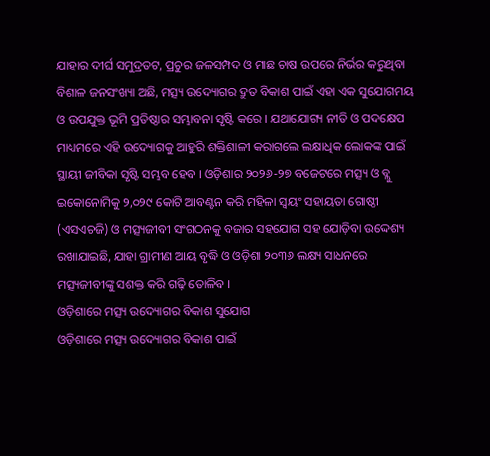ଯାହାର ଦୀର୍ଘ ସମୁଦ୍ରତଟ, ପ୍ରଚୁର ଜଳସମ୍ପଦ ଓ ମାଛ ଚାଷ ଉପରେ ନିର୍ଭର କରୁଥିବା ବିଶାଳ ଜନସଂଖ୍ୟା ଅଛି, ମତ୍ସ୍ୟ ଉଦ୍ୟୋଗର ଦ୍ରୁତ ବିକାଶ ପାଇଁ ଏହା ଏକ ସୁଯୋଗମୟ ଓ ଉପଯୁକ୍ତ ଭୂମି ପ୍ରତିଷ୍ଠାର ସମ୍ଭାବନା ସୃଷ୍ଟି କରେ । ଯଥାଯୋଗ୍ୟ ନୀତି ଓ ପଦକ୍ଷେପ ମାଧ୍ୟମରେ ଏହି ଉଦ୍ୟୋଗକୁ ଆହୁରି ଶକ୍ତିଶାଳୀ କରାଗଲେ ଲକ୍ଷାଧିକ ଲୋକଙ୍କ ପାଇଁ ସ୍ଥାୟୀ ଜୀବିକା ସୃଷ୍ଟି ସମ୍ଭବ ହେବ । ଓଡ଼ିଶାର ୨୦୨୬-୨୭ ବଜେଟରେ ମତ୍ସ୍ୟ ଓ ବ୍ଲୁ ଇକୋନୋମିକୁ ୨,୦୨୯ କୋଟି ଆବଣ୍ଟନ କରି ମହିଳା ସ୍ୱୟଂ ସହାୟତା ଗୋଷ୍ଠୀ (ଏସଏଚଜି) ଓ ମତ୍ସ୍ୟଜୀବୀ ସଂଗଠନକୁ ବଜାର ସହଯୋଗ ସହ ଯୋଡ଼ିବା ଉଦ୍ଦେଶ୍ୟ ରଖାଯାଇଛି, ଯାହା ଗ୍ରାମୀଣ ଆୟ ବୃଦ୍ଧି ଓ ଓଡ଼ିଶା ୨୦୩୬ ଲକ୍ଷ୍ୟ ସାଧନରେ ମତ୍ସ୍ୟଜୀବୀଙ୍କୁ ସଶକ୍ତ କରି ଗଢ଼ି ତୋଳିବ ।
ଓଡ଼ିଶାରେ ମତ୍ସ୍ୟ ଉଦ୍ୟୋଗର ବିକାଶ ସୁଯୋଗ
ଓଡ଼ିଶାରେ ମତ୍ସ୍ୟ ଉଦ୍ୟୋଗର ବିକାଶ ପାଇଁ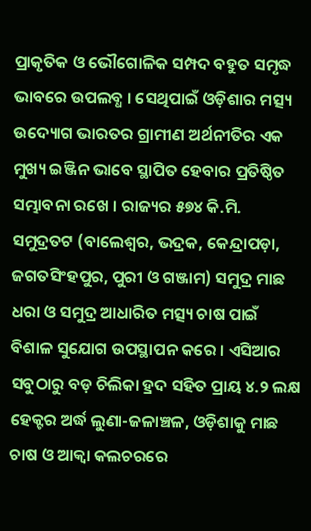ପ୍ରାକୃତିକ ଓ ଭୌଗୋଳିକ ସମ୍ପଦ ବହୁତ ସମୃଦ୍ଧ ଭାବରେ ଉପଲବ୍ଧ । ସେଥିପାଇଁ ଓଡ଼ିଶାର ମତ୍ସ୍ୟ ଉଦ୍ୟୋଗ ଭାରତର ଗ୍ରାମୀଣ ଅର୍ଥନୀତିର ଏକ ମୁଖ୍ୟ ଇଞ୍ଜିନ ଭାବେ ସ୍ଥାପିତ ହେବାର ପ୍ରତିଷ୍ଠିତ ସମ୍ଭାବନା ରଖେ । ରାଜ୍ୟର ୫୭୪ କି.ମି. ସମୁଦ୍ରତଟ (ବାଲେଶ୍ୱର, ଭଦ୍ରକ, କେନ୍ଦ୍ରାପଡ଼ା, ଜଗତସିଂହପୁର, ପୁରୀ ଓ ଗଞ୍ଜାମ) ସମୁଦ୍ର ମାଛ ଧରା ଓ ସମୁଦ୍ର ଆଧାରିତ ମତ୍ସ୍ୟ ଚାଷ ପାଇଁ ବିଶାଳ ସୁଯୋଗ ଉପସ୍ଥାପନ କରେ । ଏସିଆର ସବୁଠାରୁ ବଡ଼ ଚିଲିକା ହ୍ରଦ ସହିତ ପ୍ରାୟ ୪.୨ ଲକ୍ଷ ହେକ୍ଟର ଅର୍ଦ୍ଧ ଲୁଣା-ଜଳାଞ୍ଚଳ, ଓଡ଼ିଶାକୁ ମାଛ ଚାଷ ଓ ଆକ୍ୱା କଲଚରରେ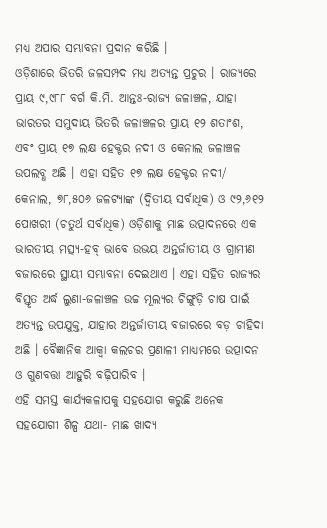ମଧ୍ୟ ଅପାର ସମ୍ଭାବନା ପ୍ରଦାନ କରିଛି ।
ଓଡ଼ିଶାରେ ଭିତରି ଜଳସମ୍ପଦ ମଧ୍ୟ ଅତ୍ୟନ୍ତ ପ୍ରଚୁର । ରାଜ୍ୟରେ ପ୍ରାୟ ୯,୯୮୮ ବର୍ଗ କି.ମି. ଆନ୍ତଃ-ରାଜ୍ୟ ଜଳାଞ୍ଚଳ, ଯାହା ଭାରତର ସମୁଦାୟ ଭିତରି ଜଳାଞ୍ଚଳର ପ୍ରାୟ ୧୨ ଶତାଂଶ, ଏବଂ ପ୍ରାୟ ୧୭ ଲକ୍ଷ ହେକ୍ଟର ନଦୀ ଓ କେନାଲ ଜଳାଞ୍ଚଳ ଉପଲବ୍ଧ ଅଛି । ଏହା ସହିତ ୧୭ ଲକ୍ଷ ହେକ୍ଟର ନଦୀ/ କେନାଲ, ୭୮,୫୦୬ ଜଳଟ୍ୟାଙ୍କ (ଦ୍ୱିତୀୟ ସର୍ବାଧିକ) ଓ ୯୨,୬୧୨ ପୋଖରୀ (ଚତୁର୍ଥ ସର୍ବାଧିକ) ଓଡ଼ିଶାକୁ ମାଛ ଉତ୍ପାଦନରେ ଏକ ଭାରତୀୟ ମତ୍ସ୍ୟ-ହବ୍ ଭାବେ ଉଭୟ ଅନ୍ତର୍ଜାତୀୟ ଓ ଗ୍ରାମୀଣ ବଜାରରେ ସ୍ଥାୟୀ ସମ୍ଭାବନା ଦେଇଥାଏ । ଏହା ସହିତ ରାଜ୍ୟର ବିସ୍ତୃତ ଅର୍ଦ୍ଧ ଲୁଣା-ଜଳାଞ୍ଚଳ ଉଚ୍ଚ ମୂଲ୍ୟର ଚିଙ୍ଗୁଡ଼ି ଚାଷ ପାଇଁ ଅତ୍ୟନ୍ତ ଉପଯୁକ୍ତ, ଯାହାର ଅନ୍ତର୍ଜାତୀୟ ବଜାରରେ ବଡ଼ ଚାହିଦା ଅଛି । ବୈଜ୍ଞାନିକ ଆକ୍ୱା କଲଚର ପ୍ରଣାଳୀ ମାଧ୍ୟମରେ ଉତ୍ପାଦନ ଓ ଗୁଣବତ୍ତା ଆହୁରି ବଢ଼ିପାରିବ ।
ଏହି ସମସ୍ତ କାର୍ଯ୍ୟକଳାପକୁ ସହଯୋଗ କରୁଛି ଅନେକ ସହଯୋଗୀ ଶିଳ୍ପ ଯଥା- ମାଛ ଖାଦ୍ୟ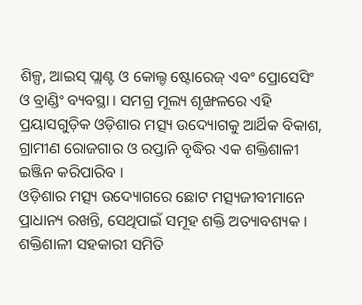ଶିଳ୍ପ, ଆଇସ୍ ପ୍ଲାଣ୍ଟ ଓ କୋଲ୍ଡ ଷ୍ଟୋରେଜ୍ ଏବଂ ପ୍ରୋସେସିଂ ଓ ବ୍ରାଣ୍ଡିଂ ବ୍ୟବସ୍ଥା । ସମଗ୍ର ମୂଲ୍ୟ ଶୃଙ୍ଖଳରେ ଏହି ପ୍ରୟାସଗୁଡ଼ିକ ଓଡ଼ିଶାର ମତ୍ସ୍ୟ ଉଦ୍ୟୋଗକୁ ଆର୍ଥିକ ବିକାଶ, ଗ୍ରାମୀଣ ରୋଜଗାର ଓ ରପ୍ତାନି ବୃଦ୍ଧିର ଏକ ଶକ୍ତିଶାଳୀ ଇଞ୍ଜିନ କରିପାରିବ ।
ଓଡ଼ିଶାର ମତ୍ସ୍ୟ ଉଦ୍ୟୋଗରେ ଛୋଟ ମତ୍ସ୍ୟଜୀବୀମାନେ ପ୍ରାଧାନ୍ୟ ରଖନ୍ତି, ସେଥିପାଇଁ ସମୂହ ଶକ୍ତି ଅତ୍ୟାବଶ୍ୟକ । ଶକ୍ତିଶାଳୀ ସହକାରୀ ସମିତି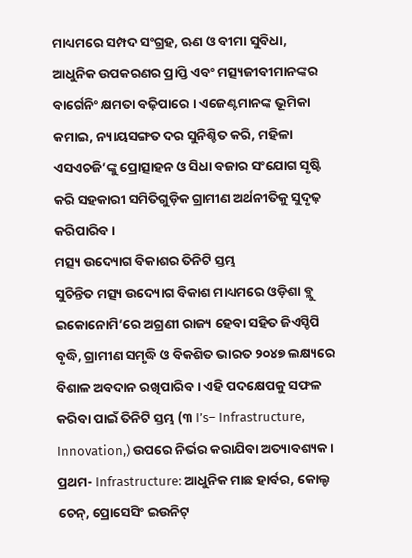ମାଧ୍ୟମରେ ସମ୍ପଦ ସଂଗ୍ରହ, ଋଣ ଓ ବୀମା ସୁବିଧା, ଆଧୁନିକ ଉପକରଣର ପ୍ରାପ୍ତି ଏବଂ ମତ୍ସ୍ୟଜୀବୀମାନଙ୍କର ବାର୍ଗେନିଂ କ୍ଷମତା ବଢ଼ିପାରେ । ଏଜେଣ୍ଟମାନଙ୍କ ଭୂମିକା କମାଇ, ନ୍ୟାୟସଙ୍ଗତ ଦର ସୁନିଶ୍ଚିତ କରି, ମହିଳା ଏସଏଚଜି’ଙ୍କୁ ପ୍ରୋତ୍ସାହନ ଓ ସିଧା ବଜାର ସଂଯୋଗ ସୃଷ୍ଟି କରି ସହକାରୀ ସମିତିଗୁଡ଼ିକ ଗ୍ରାମୀଣ ଅର୍ଥନୀତିକୁ ସୁଦୃଢ଼ କରିପାରିବ ।
ମତ୍ସ୍ୟ ଉଦ୍ୟୋଗ ବିକାଶର ତିନିଟି ସ୍ତମ୍ଭ
ସୁଚିନ୍ତିତ ମତ୍ସ୍ୟ ଉଦ୍ୟୋଗ ବିକାଶ ମାଧ୍ୟମରେ ଓଡ଼ିଶା ବ୍ଲୁ ଇକୋନୋମି’ରେ ଅଗ୍ରଣୀ ରାଜ୍ୟ ହେବା ସହିତ ଜିଏସ୍ଡିପି ବୃଦ୍ଧି, ଗ୍ରାମୀଣ ସମୃଦ୍ଧି ଓ ବିକଶିତ ଭାରତ ୨୦୪୭ ଲକ୍ଷ୍ୟରେ ବିଶାଳ ଅବଦାନ ରଖିପାରିବ । ଏହି ପଦକ୍ଷେପକୁ ସଫଳ କରିବା ପାଇଁ ତିନିଟି ସ୍ତମ୍ଭ (୩ I’s– Infrastructure, Innovation,) ଉପରେ ନିର୍ଭର କରାଯିବା ଅତ୍ୟାବଶ୍ୟକ । ପ୍ରଥମ- Infrastructure: ଆଧୁନିକ ମାଛ ହାର୍ବର, କୋଲ୍ଡ ଚେନ୍, ପ୍ରୋସେସିଂ ଇଉନିଟ୍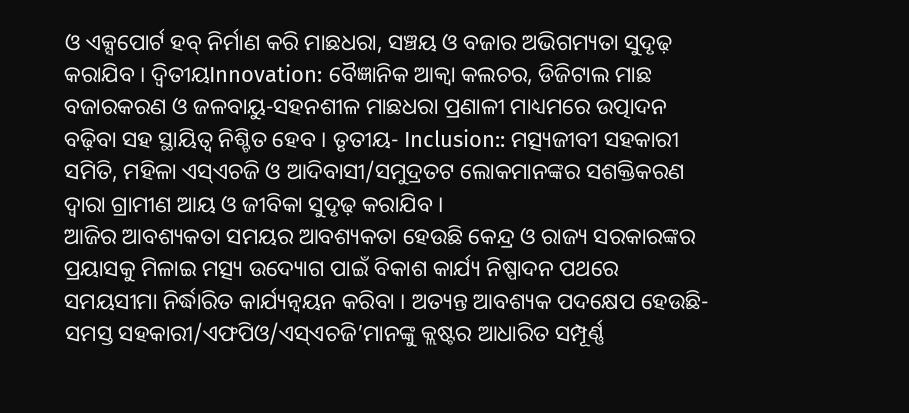ଓ ଏକ୍ସପୋର୍ଟ ହବ୍ ନିର୍ମାଣ କରି ମାଛଧରା, ସଞ୍ଚୟ ଓ ବଜାର ଅଭିଗମ୍ୟତା ସୁଦୃଢ଼ କରାଯିବ । ଦ୍ୱିତୀୟInnovation: ବୈଜ୍ଞାନିକ ଆକ୍ୱା କଲଚର, ଡିଜିଟାଲ ମାଛ ବଜାରକରଣ ଓ ଜଳବାୟୁ-ସହନଶୀଳ ମାଛଧରା ପ୍ରଣାଳୀ ମାଧ୍ୟମରେ ଉତ୍ପାଦନ ବଢ଼ିବା ସହ ସ୍ଥାୟିତ୍ୱ ନିଶ୍ଚିତ ହେବ । ତୃତୀୟ- Inclusion:: ମତ୍ସ୍ୟଜୀବୀ ସହକାରୀ ସମିତି, ମହିଳା ଏସ୍ଏଚଜି ଓ ଆଦିବାସୀ/ସମୁଦ୍ରତଟ ଲୋକମାନଙ୍କର ସଶକ୍ତିକରଣ ଦ୍ୱାରା ଗ୍ରାମୀଣ ଆୟ ଓ ଜୀବିକା ସୁଦୃଢ଼ କରାଯିବ ।
ଆଜିର ଆବଶ୍ୟକତା ସମୟର ଆବଶ୍ୟକତା ହେଉଛି କେନ୍ଦ୍ର ଓ ରାଜ୍ୟ ସରକାରଙ୍କର ପ୍ରୟାସକୁ ମିଳାଇ ମତ୍ସ୍ୟ ଉଦ୍ୟୋଗ ପାଇଁ ବିକାଶ କାର୍ଯ୍ୟ ନିଷ୍ପାଦନ ପଥରେ ସମୟସୀମା ନିର୍ଦ୍ଧାରିତ କାର୍ଯ୍ୟନ୍ୱୟନ କରିବା । ଅତ୍ୟନ୍ତ ଆବଶ୍ୟକ ପଦକ୍ଷେପ ହେଉଛି- ସମସ୍ତ ସହକାରୀ/ଏଫପିଓ/ଏସ୍ଏଚଜି’ମାନଙ୍କୁ କ୍ଲଷ୍ଟର ଆଧାରିତ ସମ୍ପୂର୍ଣ୍ଣ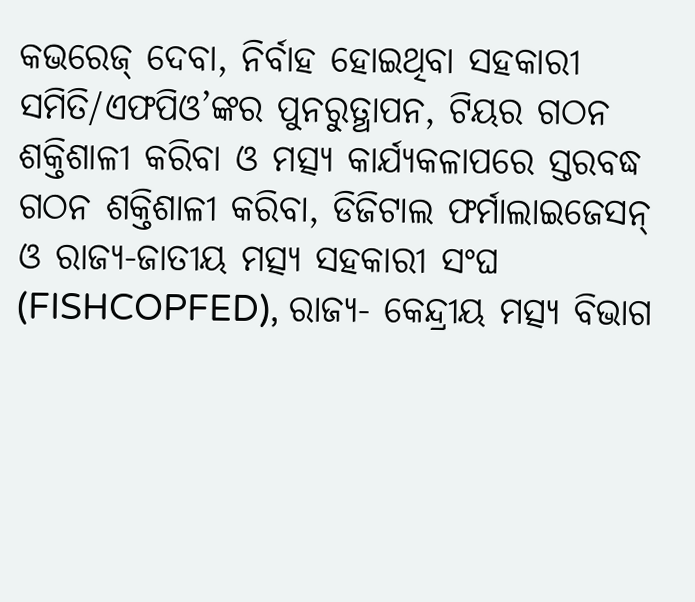କଭରେଜ୍ ଦେବା, ନିର୍ବାହ ହୋଇଥିବା ସହକାରୀ ସମିତି/ଏଫପିଓ’ଙ୍କର ପୁନରୁତ୍ଥାପନ, ଟିୟର ଗଠନ ଶକ୍ତିଶାଳୀ କରିବା ଓ ମତ୍ସ୍ୟ କାର୍ଯ୍ୟକଳାପରେ ସ୍ତରବଦ୍ଧ ଗଠନ ଶକ୍ତିଶାଳୀ କରିବା, ଡିଜିଟାଲ ଫର୍ମାଲାଇଜେସନ୍ ଓ ରାଜ୍ୟ-ଜାତୀୟ ମତ୍ସ୍ୟ ସହକାରୀ ସଂଘ (FISHCOPFED), ରାଜ୍ୟ- କେନ୍ଦ୍ରୀୟ ମତ୍ସ୍ୟ ବିଭାଗ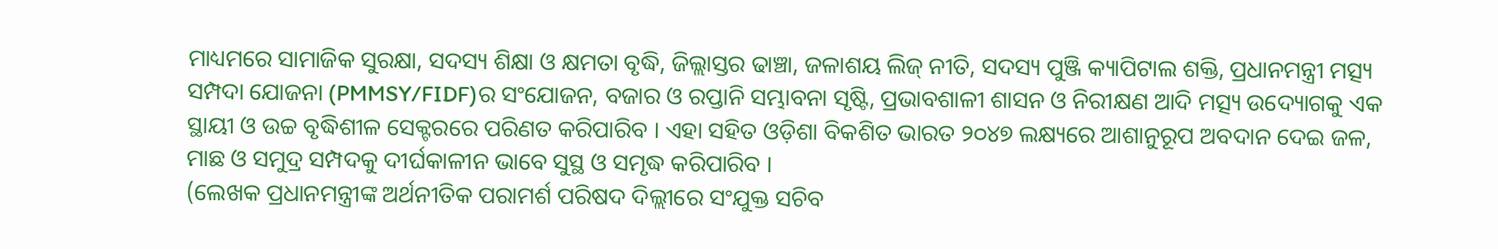ମାଧ୍ୟମରେ ସାମାଜିକ ସୁରକ୍ଷା, ସଦସ୍ୟ ଶିକ୍ଷା ଓ କ୍ଷମତା ବୃଦ୍ଧି, ଜିଲ୍ଲାସ୍ତର ଢାଞ୍ଚା, ଜଳାଶୟ ଲିଜ୍ ନୀତି, ସଦସ୍ୟ ପୁଞ୍ଜି କ୍ୟାପିଟାଲ ଶକ୍ତି, ପ୍ରଧାନମନ୍ତ୍ରୀ ମତ୍ସ୍ୟ ସମ୍ପଦା ଯୋଜନା (PMMSY/FIDF)ର ସଂଯୋଜନ, ବଜାର ଓ ରପ୍ତାନି ସମ୍ଭାବନା ସୃଷ୍ଟି, ପ୍ରଭାବଶାଳୀ ଶାସନ ଓ ନିରୀକ୍ଷଣ ଆଦି ମତ୍ସ୍ୟ ଉଦ୍ୟୋଗକୁ ଏକ ସ୍ଥାୟୀ ଓ ଉଚ୍ଚ ବୃଦ୍ଧିଶୀଳ ସେକ୍ଟରରେ ପରିଣତ କରିପାରିବ । ଏହା ସହିତ ଓଡ଼ିଶା ବିକଶିତ ଭାରତ ୨୦୪୭ ଲକ୍ଷ୍ୟରେ ଆଶାନୁରୂପ ଅବଦାନ ଦେଇ ଜଳ, ମାଛ ଓ ସମୁଦ୍ର ସମ୍ପଦକୁ ଦୀର୍ଘକାଳୀନ ଭାବେ ସୁସ୍ଥ ଓ ସମୃଦ୍ଧ କରିପାରିବ ।
(ଲେଖକ ପ୍ରଧାନମନ୍ତ୍ରୀଙ୍କ ଅର୍ଥନୀତିକ ପରାମର୍ଶ ପରିଷଦ ଦିଲ୍ଲୀରେ ସଂଯୁକ୍ତ ସଚିବ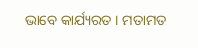ଭାବେ କାର୍ଯ୍ୟରତ । ମତାମତ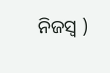ନିଜସ୍ୱ )